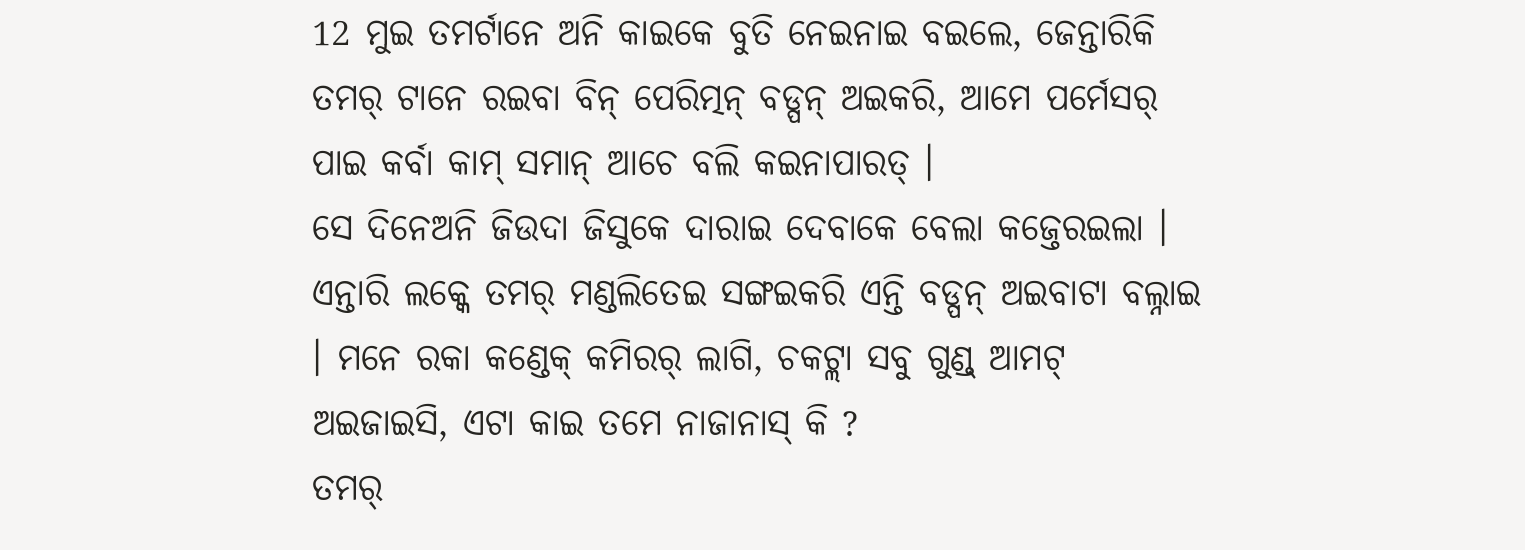12 ମୁଇ ତମର୍ଟାନେ ଅନି କାଇକେ ବୁତି ନେଇନାଇ ବଇଲେ, ଜେନ୍ତାରିକି ତମର୍ ଟାନେ ରଇବା ବିନ୍ ପେରିତ୍ମନ୍ ବଡ୍ପନ୍ ଅଇକରି, ଆମେ ପର୍ମେସର୍ ପାଇ କର୍ବା କାମ୍ ସମାନ୍ ଆଚେ ବଲି କଇନାପାରତ୍ ।
ସେ ଦିନେଅନି ଜିଉଦା ଜିସୁକେ ଦାରାଇ ଦେବାକେ ବେଲା କଜ୍ତେରଇଲା ।
ଏନ୍ତାରି ଲକ୍କେ ତମର୍ ମଣ୍ଡଲିତେଇ ସଙ୍ଗଇକରି ଏନ୍ତି ବଡ୍ପନ୍ ଅଇବାଟା ବଲ୍ନାଇ । ମନେ ରକା କଣ୍ଡେକ୍ କମିରର୍ ଲାଗି, ଚକଟ୍ଲା ସବୁ ଗୁଣ୍ଡ୍ ଆମଟ୍ ଅଇଜାଇସି, ଏଟା କାଇ ତମେ ନାଜାନାସ୍ କି ?
ତମର୍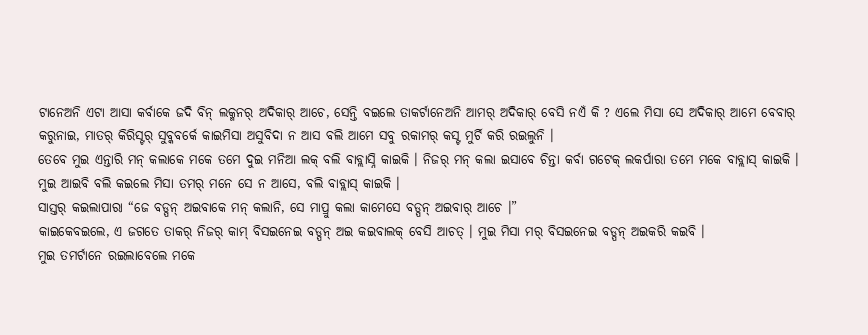ଟାନେଅନି ଏଟା ଆସା କର୍ବାକେ ଜଦି ବିନ୍ ଲକ୍ମନର୍ ଅଦିକାର୍ ଆଚେ, ସେନ୍ତି ବଇଲେ ତାକର୍ଟାନେଅନି ଆମର୍ ଅଦିକାର୍ ବେସି ନଏଁ କି ? ଏଲେ ମିସା ସେ ଅଦିକାର୍ ଆମେ ବେବାର୍ କରୁନାଇ, ମାତର୍ କିରିସ୍ଟର୍ ସୁବ୍କବର୍କେ କାଇମିସା ଅସୁବିଦା ନ ଆସ ବଲି ଆମେ ସବୁ ରକାମର୍ କସ୍ଟ ମୁର୍ଚି କରି ରଇଲୁନି ।
ତେବେ ମୁଇ ଏନ୍ତାରି ମନ୍ କଲାକେ ମକେ ତମେ ଦୁଇ ମନିଆ ଲକ୍ ବଲି ବାବ୍ଲାସ୍ନି କାଇକି । ନିଜର୍ ମନ୍ କଲା ଇସାବେ ଚିନ୍ତା କର୍ବା ଗଟେକ୍ ଲକର୍ପାରା ତମେ ମକେ ବାବ୍ଲାସ୍ କାଇକି । ମୁଇ ଆଇବି ବଲି କଇଲେ ମିସା ତମର୍ ମନେ ସେ ନ ଆସେ, ବଲି ବାବ୍ଲାସ୍ କାଇକି ।
ସାସ୍ତର୍ କଇଲାପାରା “ଜେ ବଡ୍ପନ୍ ଅଇବାକେ ମନ୍ କଲାନି, ସେ ମାପ୍ରୁ କଲା କାମେସେ ବଡ୍ପନ୍ ଅଇବାର୍ ଆଚେ ।”
କାଇକେବଇଲେ, ଏ ଜଗତେ ତାକର୍ ନିଜର୍ କାମ୍ ବିସଇନେଇ ବଡ୍ପନ୍ ଅଇ କଇବାଲକ୍ ବେସି ଆଚତ୍ । ମୁଇ ମିସା ମର୍ ବିସଇନେଇ ବଡ୍ପନ୍ ଅଇକରି କଇବି ।
ମୁଇ ତମର୍ଟାନେ ରଇଲାବେଲେ ମକେ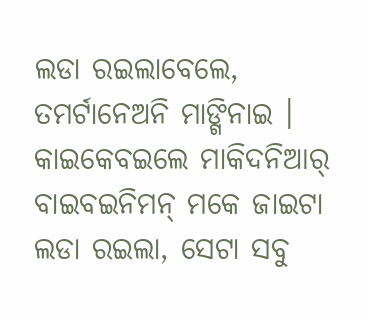ଲଡା ରଇଲାବେଲେ, ତମର୍ଟାନେଅନି ମାଙ୍ଗିନାଇ । କାଇକେବଇଲେ ମାକିଦନିଆର୍ ବାଇବଇନିମନ୍ ମକେ ଜାଇଟା ଲଡା ରଇଲା, ସେଟା ସବୁ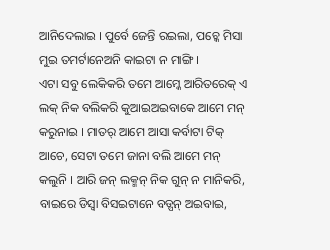ଆନିଦେଲାଇ । ପୁର୍ବେ ଜେନ୍ତି ରଇଲା, ପଚ୍କେ ମିସା ମୁଇ ତମର୍ଟାନେଅନି କାଇଟା ନ ମାଙ୍ଗି ।
ଏଟା ସବୁ ଲେକିକରି ତମେ ଆମ୍କେ ଆରିତରେକ୍ ଏ ଲକ୍ ନିକ ବଲିକରି କୁଆଇଅଇବାକେ ଆମେ ମନ୍ କରୁନାଇ । ମାତର୍ ଆମେ ଆସା କର୍ବାଟା ଟିକ୍ ଆଚେ, ସେଟା ତମେ ଜାନା ବଲି ଆମେ ମନ୍ କଲୁନି । ଆରି ଜନ୍ ଲକ୍ମନ୍ ନିକ ଗୁନ୍ ନ ମାନିକରି, ବାଇରେ ଡିସ୍ବା ବିସଇଟାନେ ବଡ୍ପନ୍ ଅଇବାଇ,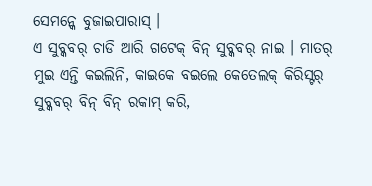ସେମନ୍କେ ବୁଜାଇପାରାସ୍ ।
ଏ ସୁବ୍କବର୍ ଚାଡି ଆରି ଗଟେକ୍ ବିନ୍ ସୁବ୍କବର୍ ନାଇ । ମାତର୍ ମୁଇ ଏନ୍ତି କଇଲିନି, କାଇକେ ବଇଲେ କେତେଲକ୍ କିରିସ୍ଟର୍ ସୁବ୍କବର୍ ବିନ୍ ବିନ୍ ରକାମ୍ କରି,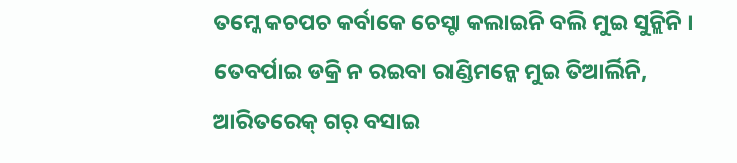ତମ୍କେ କଚପଚ କର୍ବାକେ ଚେସ୍ଟା କଲାଇନି ବଲି ମୁଇ ସୁନ୍ଲିନି ।
ତେବର୍ପାଇ ଡକ୍ରି ନ ରଇବା ରାଣ୍ଡିମନ୍କେ ମୁଇ ତିଆର୍ଲିନି, ଆରିତରେକ୍ ଗର୍ ବସାଇ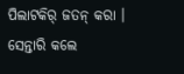ପିଲାଟକିର୍ ଜତନ୍ କରା । ସେନ୍ତାରି କଲେ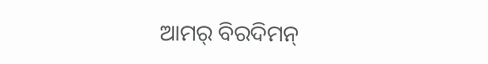ଆମର୍ ବିରଦିମନ୍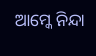ଆମ୍କେ ନିନ୍ଦା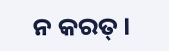ନ କରତ୍ ।